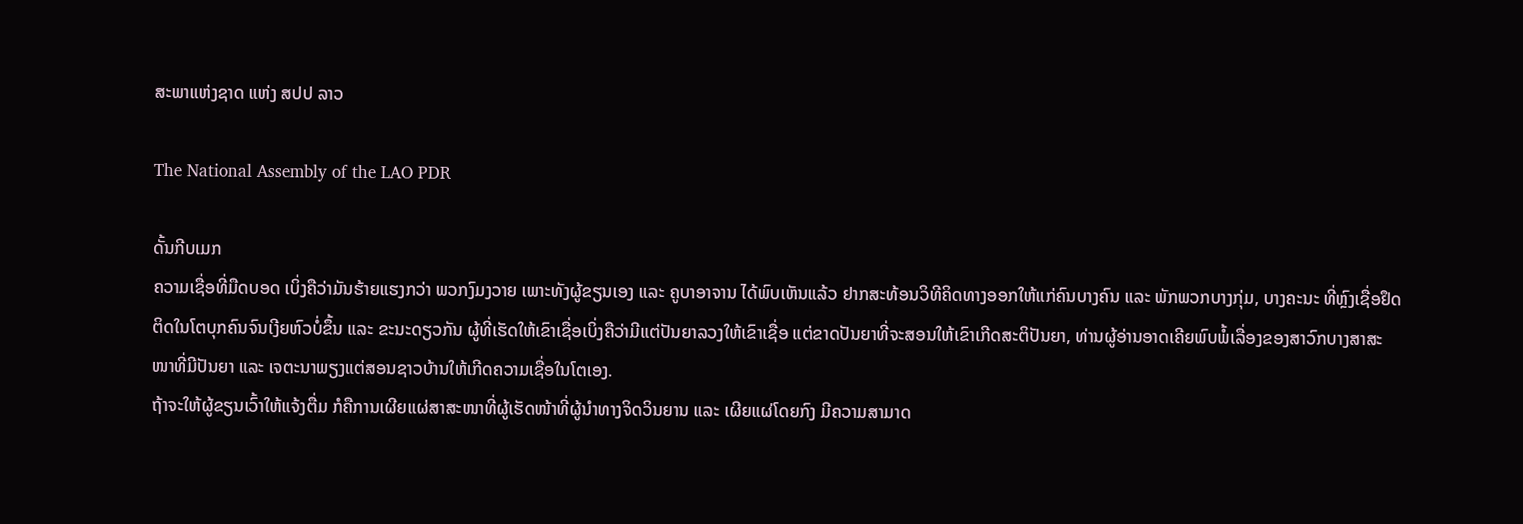ສະພາແຫ່ງຊາດ ແຫ່ງ ສປປ ລາວ

The National Assembly of the LAO PDR

ດັ້ນກີບເມກ
ຄວາມເຊື່ອທີ່ມືດບອດ ເບິ່ງຄືວ່າມັນຮ້າຍແຮງກວ່າ ພວກງົມງວາຍ ເພາະທັງຜູ້ຂຽນເອງ ແລະ ຄູບາອາຈານ ໄດ້ພົບເຫັນແລ້ວ ຢາກສະທ້ອນວິທີຄິດທາງອອກໃຫ້ແກ່ຄົນບາງຄົນ ແລະ ພັກພວກບາງກຸ່ມ, ບາງຄະນະ ທີ່ຫຼົງເຊື່ອຢຶດຕິດໃນໂຕບຸກຄົນຈົນເງີຍຫົວບໍ່ຂຶ້ນ ແລະ ຂະນະດຽວກັນ ຜູ້ທີ່ເຮັດໃຫ້ເຂົາເຊື່ອເບິ່ງຄືວ່າມີແຕ່ປັນຍາລວງໃຫ້ເຂົາເຊື່ອ ແຕ່ຂາດປັນຍາທີ່ຈະສອນໃຫ້ເຂົາເກີດສະຕິປັນຍາ, ທ່ານຜູ້ອ່ານອາດເຄີຍພົບພໍ້ເລື່ອງຂອງສາວົກບາງສາສະໜາທີ່ມີປັນຍາ ແລະ ເຈຕະນາພຽງແຕ່ສອນຊາວບ້ານໃຫ້ເກີດຄວາມເຊື່ອໃນໂຕເອງ.
ຖ້າຈະໃຫ້ຜູ້ຂຽນເວົ້າໃຫ້ແຈ້ງຕື່ມ ກໍຄືການເຜີຍແຜ່ສາສະໜາທີ່ຜູ້ເຮັດໜ້າທີ່ຜູ້ນໍາທາງຈິດວິນຍານ ແລະ ເຜີຍແຜ່ໂດຍກົງ ມີຄວາມສາມາດ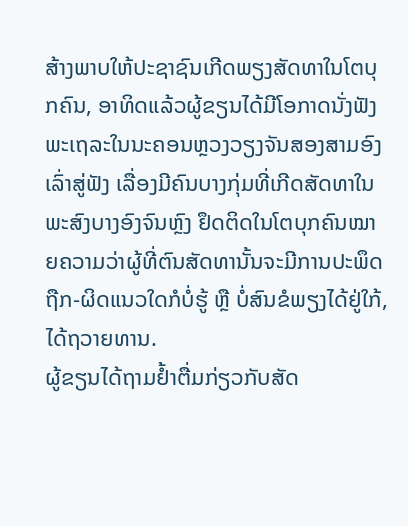ສ້າງພາບໃຫ້ປະຊາຊົນເກີດພຽງສັດທາໃນໂຕບຸກຄົນ, ອາທິດແລ້ວຜູ້ຂຽນໄດ້ມີໂອກາດນັ່ງຟັງ ພະເຖລະໃນນະຄອນຫຼວງວຽງຈັນສອງສາມອົງເລົ່າສູ່ຟັງ ເລື່ອງມີຄົນບາງກຸ່ມທີ່ເກີດສັດທາໃນພະສົງບາງອົງຈົນຫຼົງ ຢຶດຕິດໃນໂຕບຸກຄົນໝາຍຄວາມວ່າຜູ້ທີ່ຕົນສັດທານັ້ນຈະມີການປະພຶດຖືກ-ຜິດແນວໃດກໍບໍ່ຮູ້ ຫຼື ບໍ່ສົນຂໍພຽງໄດ້ຢູ່ໃກ້, ໄດ້ຖວາຍທານ.
ຜູ້ຂຽນໄດ້ຖາມຢໍ້າຕື່ມກ່ຽວກັບສັດ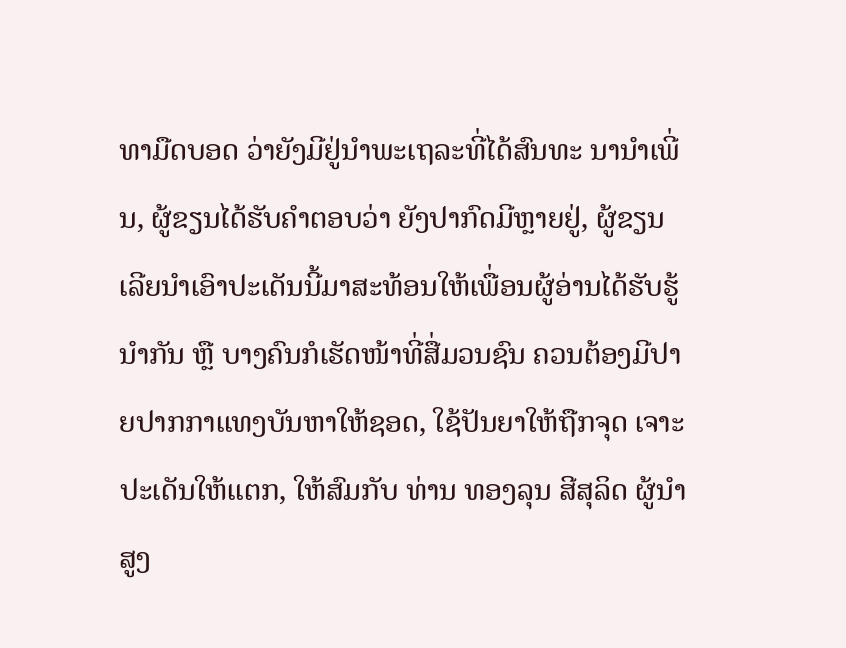ທາມືດບອດ ວ່າຍັງມີຢູ່ນໍາພະເຖລະທີ່ໄດ້ສົນທະ ນານໍາເພີ່ນ, ຜູ້ຂຽນໄດ້ຮັບຄໍາຕອບວ່າ ຍັງປາກົດມີຫຼາຍຢູ່, ຜູ້ຂຽນ ເລີຍນໍາເອົາປະເດັນນີ້ມາສະທ້ອນໃຫ້ເພື່ອນຜູ້ອ່ານໄດ້ຮັບຮູ້ນໍາກັນ ຫຼື ບາງຄົນກໍເຮັດໜ້າທີ່ສື່ມວນຊົນ ຄວນຕ້ອງມີປາຍປາກກາແທງບັນຫາໃຫ້ຊອດ, ໃຊ້ປັນຍາໃຫ້ຖືກຈຸດ ເຈາະປະເດັນໃຫ້ແຕກ, ໃຫ້ສົມກັບ ທ່ານ ທອງລຸນ ສີສຸລິດ ຜູ້ນໍາສູງ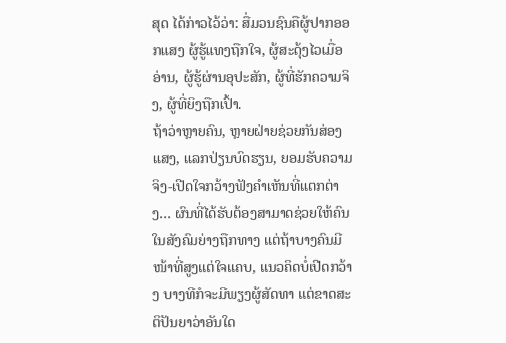ສຸດ ໄດ້ກ່າວໄວ້ວ່າ: ສື່ມວນຊົນຄືຜູ້ປາກອອກແສງ ຜູ້ຮູ້ແທງຖືກໃຈ, ຜູ້ສະດຸ້ງໄວເມື່ອອ່ານ, ຜູ້ຮູ້ຜ່ານອຸປະສັກ, ຜູ້ທີ່ຮັກຄວາມຈິງ, ຜູ້ທີ່ຍິງຖືກເປົ້າ.
ຖ້າວ່າຫຼາຍຄົນ, ຫຼາຍຝ່າຍຊ່ວຍກັນສ່ອງແສງ, ແລກປ່ຽນບົດຮຽນ, ຍອມຮັບຄວາມຈິງ-ເປີດໃຈກວ້າງຟັງຄໍາເຫັນທີ່ແຕກຕ່າງ… ຜົນທີ່ໄດ້ຮັບຕ້ອງສາມາດຊ່ວຍໃຫ້ຄົນໃນສັງຄົມຍ່າງຖືກທາງ ແຕ່ຖ້າບາງຄົນມີໜ້າທີ່ສູງແຕ່ໃຈແຄບ, ແນວຄິດບໍ່ເປີດກວ້າງ ບາງທີກໍຈະມີພຽງຜູ້ສັດທາ ແຕ່ຂາດສະຕິປັນຍາວ່າອັນໃດ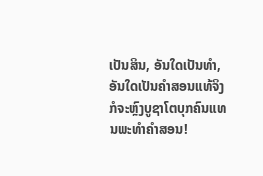ເປັນສິນ, ອັນໃດເປັນທໍາ, ອັນໃດເປັນຄໍາສອນແທ້ຈິງ ກໍຈະຫຼົງບູຊາໂຕບຸກຄົນແທນພະທໍາຄໍາສອນ!